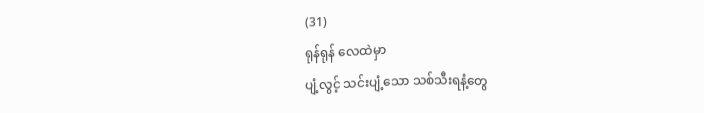(31)
ရုန်ရုန် လေထဲမှာ
ပျံ့လွင့် သင်းပျံ့သော သစ်သီးရနံ့တွေ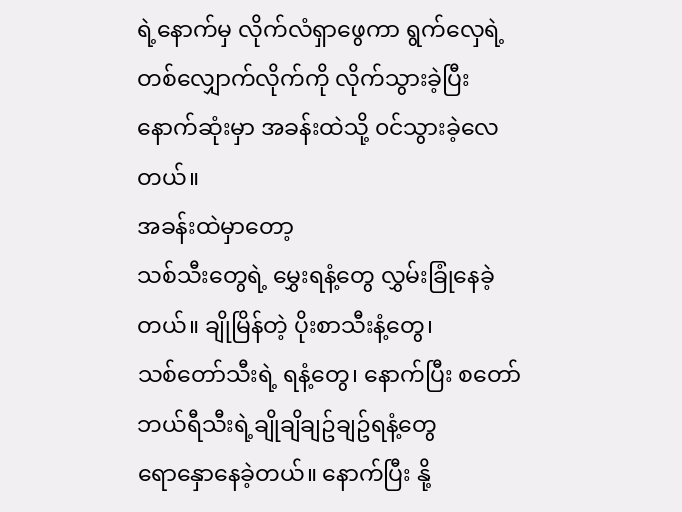ရဲ့နောက်မှ လိုက်လံရှာဖွေကာ ရွက်လှေရဲ့
တစ်လျှောက်လိုက်ကို လိုက်သွားခဲ့ပြီး နောက်ဆုံးမှာ အခန်းထဲသို့ ၀င်သွားခဲ့လေတယ်။
အခန်းထဲမှာတော့
သစ်သီးတွေရဲ့ မွှေးရနံ့တွေ လွှမ်းခြုံနေခဲ့တယ်။ ချိုမြိန်တဲ့ ပိုးစာသီးနံ့တွေ၊
သစ်တော်သီးရဲ့ ရနံ့တွေ၊ နောက်ပြီး စတော်ဘယ်ရီသီးရဲ့ချိုချိချဥ်ချဥ်ရနံ့တွေ
ရောနှောနေခဲ့တယ်။ နောက်ပြီး နို့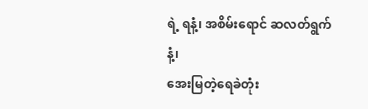ရဲ့ ရနံ့၊ အစိမ်းရောင် ဆလတ်ရွက်နံ့၊
အေးမြတဲ့ရေခဲတုံး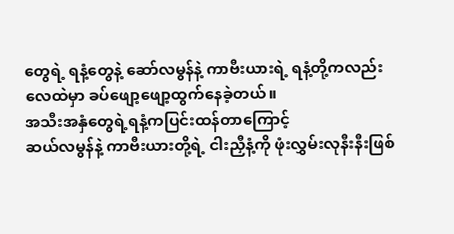တွေရဲ့ ရနံ့တွေနဲ့ ဆော်လမွန်နဲ့ ကာဗီးယားရဲ့ ရနံ့တို့ကလည်း
လေထဲမှာ ခပ်ဖျော့ဖျော့ထွက်နေခဲ့တယ်။
အသီးအနှံတွေရဲ့ရနံ့ကပြင်းထန်တာကြောင့်
ဆယ်လမွန်နဲ့ ကာဗီးယားတို့ရဲ့ ငါးညှီနံ့ကို ဖုံးလွှမ်းလုနီးနီးဖြစ်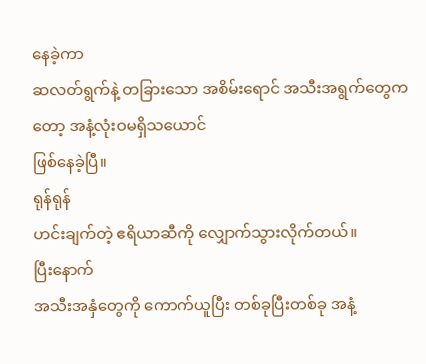နေခဲ့ကာ
ဆလတ်ရွက်နဲ့ တခြားသော အစိမ်းရောင် အသီးအရွက်တွေကတော့ အနံ့လုံးဝမရှိသယောင်
ဖြစ်နေခဲ့ပြီ။
ရုန်ရုန်
ဟင်းချက်တဲ့ ဧရိယာဆီကို လျှောက်သွားလိုက်တယ်။
ပြီးနောက်
အသီးအနှံတွေကို ကောက်ယူပြီး တစ်ခုပြီးတစ်ခု အနံ့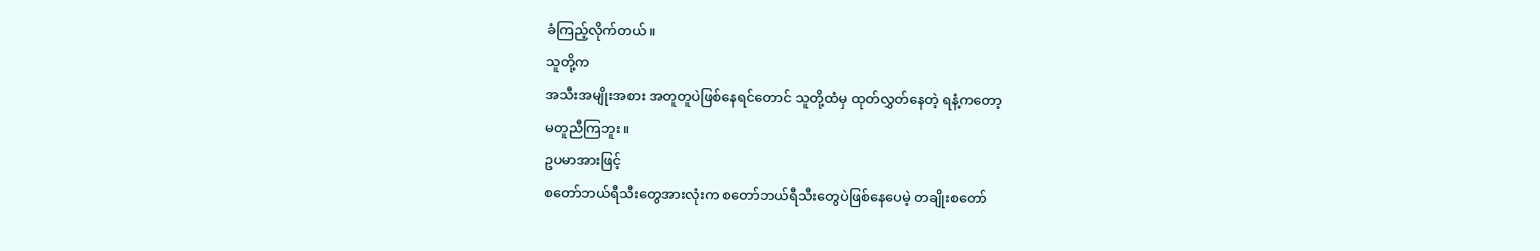ခံကြည့်လိုက်တယ်။
သူတို့က
အသီးအမျိုးအစား အတူတူပဲဖြစ်နေရင်တောင် သူတို့ထံမှ ထုတ်လွှတ်နေတဲ့ ရနံ့ကတော့
မတူညီကြဘူး။
ဥပမာအားဖြင့်
စတော်ဘယ်ရီသီးတွေအားလုံးက စတော်ဘယ်ရီသီးတွေပဲဖြစ်နေပေမဲ့ တချိုးစတော်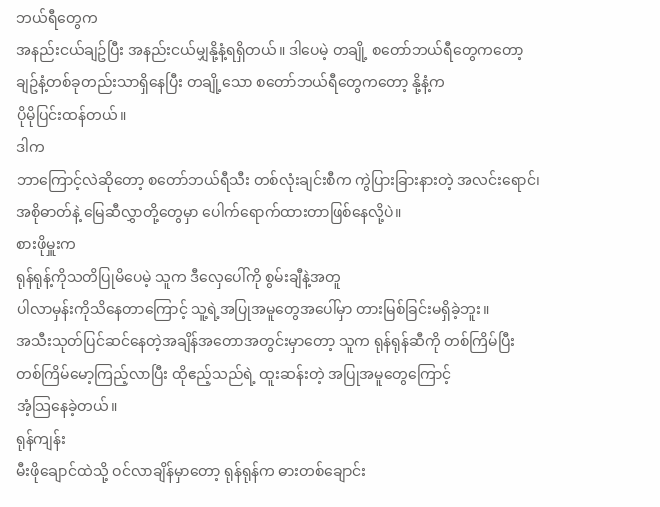ဘယ်ရီတွေက
အနည်းငယ်ချဥ်ပြီး အနည်းငယ်မျှနို့နံ့ရရှိတယ်။ ဒါပေမဲ့ တချို့ စတော်ဘယ်ရီတွေကတော့
ချဥ်နံ့တစ်ခုတည်းသာရှိနေပြီး တချို့သော စတော်ဘယ်ရီတွေကတော့ နို့နံ့က
ပိုမိုပြင်းထန်တယ်။
ဒါက
ဘာကြောင့်လဲဆိုတော့ စတော်ဘယ်ရီသီး တစ်လုံးချင်းစီက ကွဲပြားခြားနားတဲ့ အလင်းရောင်၊
အစိုဓာတ်နဲ့ မြေဆီလွှာတို့တွေမှာ ပေါက်ရောက်ထားတာဖြစ်နေလို့ပဲ။
စားဖိုမှူးက
ရုန်ရုန့်ကိုသတိပြုမိပေမဲ့ သူက ဒီလှေပေါ်ကို စွမ်းချီနဲ့အတူ
ပါလာမှန်းကိုသိနေတာကြောင့် သူ့ရဲ့အပြုအမူတွေအပေါ်မှာ တားမြစ်ခြင်းမရှိခဲ့ဘူး။
အသီးသုတ်ပြင်ဆင်နေတဲ့အချိန်အတောအတွင်းမှာတော့ သူက ရုန်ရုန်ဆီကို တစ်ကြိမ်ပြီး
တစ်ကြိမ်မော့ကြည့်လာပြီး ထိုဧည့်သည်ရဲ့ ထူးဆန်းတဲ့ အပြုအမူတွေကြောင့်
အံ့သြနေခဲ့တယ်။
ရုန်ကျန်း
မီးဖိုချောင်ထဲသို့ ဝင်လာချိန်မှာတော့ ရုန်ရုန်က ဓားတစ်ချောင်း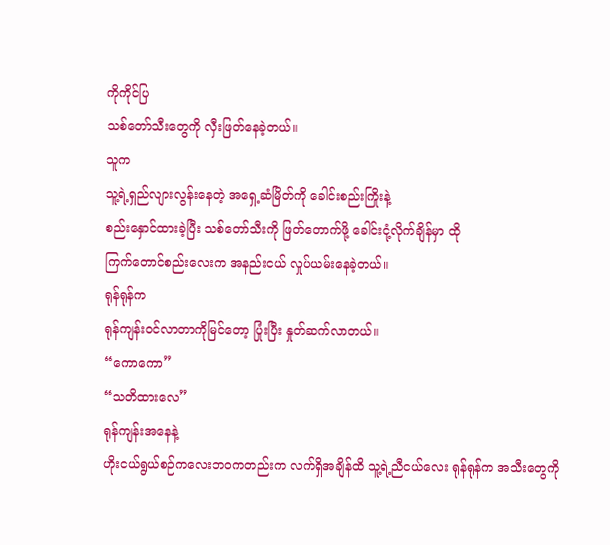ကိုကိုင်ပြ
သစ်တော်သီးတွေကို လှီးဖြတ်နေခဲ့တယ်။
သူက
သူ့ရဲ့ရှည်လျားလွန်းနေတဲ့ အရှေ့ဆံမြိတ်ကို ခေါင်းစည်းကြိုးနဲ့
စည်းနှောင်ထားခဲ့ပြီး သစ်တော်သီးကို ဖြတ်တောက်ဖို့ ခေါင်းငုံ့လိုက်ချိန်မှာ ထို
ကြက်တောင်စည်းလေးက အနည်းငယ် လှုပ်ယမ်းနေခဲ့တယ်။
ရုန်ရုန်က
ရုန်ကျန်းဝင်လာတာကိုမြင်တော့ ပြုံးပြီး နှုတ်ဆက်လာတယ်။
“ကောကော”
“သတိထားလေ”
ရုန်ကျန်းအနေနဲ့
ဟိုးငယ်ရွယ်စဉ်ကလေးဘဝကတည်းက လက်ရှိအချိန်ထိ သူ့ရဲ့ညီငယ်လေး ရုန်ရုန်က အသီးတွေကို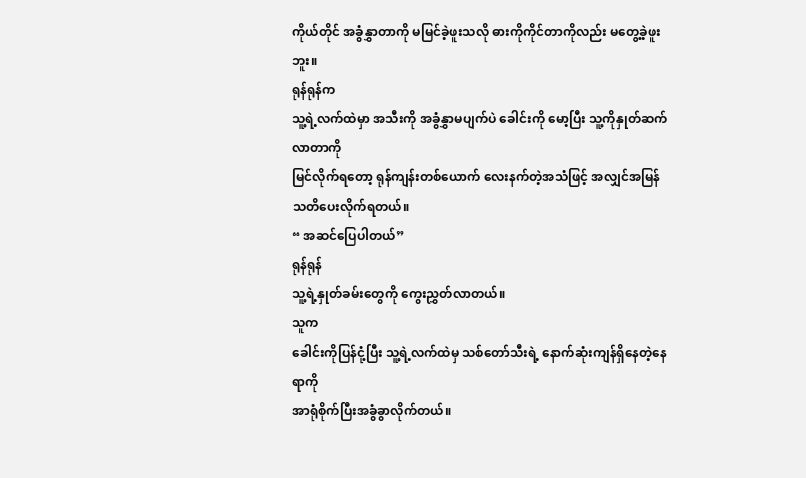ကိုယ်တိုင် အခွံနွှာတာကို မမြင်ခဲ့ဖူးသလို ဓားကိုကိုင်တာကိုလည်း မတွေ့ခဲ့ဖူးဘူး။
ရုန်ရုန်က
သူ့ရဲ့လက်ထဲမှာ အသီးကို အခွံနွှာမပျက်ပဲ ခေါင်းကို မော့ပြီး သူ့ကိုနှုတ်ဆက်လာတာကို
မြင်လိုက်ရတော့ ရုန်ကျန်းတစ်ယောက် လေးနက်တဲ့အသံဖြင့် အလျှင်အမြန် သတိပေးလိုက်ရတယ်။
“ အဆင်ပြေပါတယ်”
ရုန်ရုန်
သူ့ရဲ့နှုတ်ခမ်းတွေကို ကွေးညွှတ်လာတယ်။
သူက
ခေါင်းကိုပြန်ငုံ့ပြီး သူ့ရဲ့လက်ထဲမှ သစ်တော်သီးရဲ့ နောက်ဆုံးကျန်ရှိနေတဲ့နေရာကို
အာရုံစိုက်ပြီးအခွံခွာလိုက်တယ်။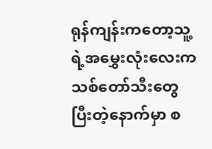ရုန်ကျန်းကတော့သူ့ရဲ့အမွှေးလုံးလေးက
သစ်တော်သီးတွေ ပြီးတဲ့နောက်မှာ စ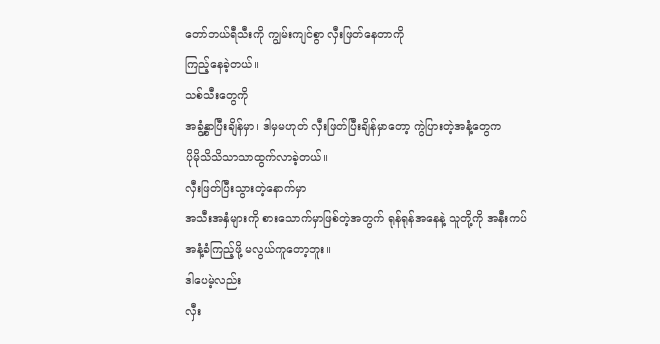တော်ဘယ်ရီသီးကို ကျွမ်းကျင်စွာ လှီးဖြတ်နေတာကို
ကြည့်နေခဲ့တယ်။
သစ်သီးတွေကို
အခွံ့နွှာပြီးချိန်မှာ၊ ဒါမှမဟုတ် လှီးဖြတ်ပြီးချိန်မှာတော့ ကွဲပြားတဲ့အနံ့တွေက
ပိုမိုသိသိသာသာထွက်လာခဲ့တယ်။
လှီးဖြတ်ပြီးသွားတဲ့နောက်မှာ
အသီးအနှံများကို စားသောက်မှာဖြစ်တဲ့အတွက် ရုန်ရုန်အနေနဲ့ သူတို့ကို အနီးကပ်
အနံ့ခံကြည့်ဖို့ မလွယ်ကူတော့ဘူး။
ဒါပေမဲ့လည်း
လှီး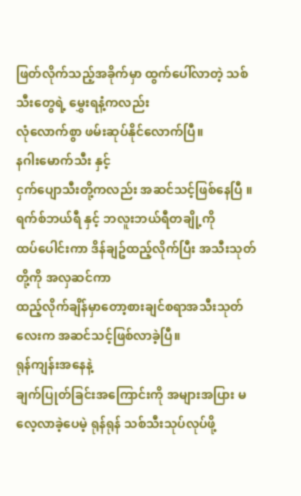ဖြတ်လိုက်သည့်အခိုက်မှာ ထွက်ပေါ်လာတဲ့ သစ်သီးတွေရဲ့ မွှေးရနံ့ကလည်း
လုံလောက်စွာ ဖမ်းဆုပ်နိုင်လောက်ပြီ။
နဂါးမောက်သီး နှင့်
ငှက်ပျောသီးတို့ကလည်း အဆင်သင့်ဖြစ်နေပြီ ။ ရက်စ်ဘယ်ရီ နှင့် ဘလူးဘယ်ရီတချို့ကို
ထပ်ပေါင်းကာ ဒိန်ချဥ်ထည့်လိုက်ပြီး အသီးသုတ်တို့ကို အလှဆင်ကာ
ထည့်လိုက်ချိန်မှာတော့စားချင်စရာအသီးသုတ်လေးက အဆင်သင့်ဖြစ်လာခဲ့ပြီ။
ရုန်ကျန်းအနေနဲ့
ချက်ပြုတ်ခြင်းအကြောင်းကို အများအပြား မလေ့လာခဲ့ပေမဲ့ ရုန်ရုန် သစ်သီးသုပ်လုပ်ဖို့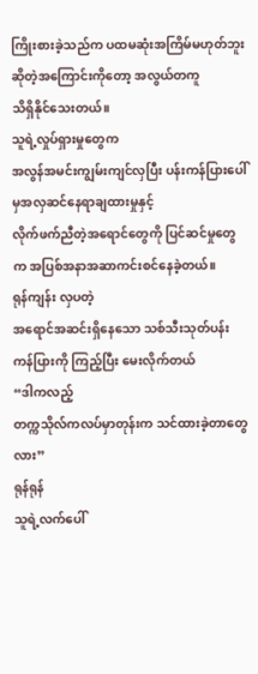ကြိုးစားခဲ့သည်က ပထမဆုံးအကြိမ်မဟုတ်ဘူးဆိုတဲ့အကြောင်းကိုတော့ အလွယ်တကူ
သိရှိနိုင်သေးတယ်။
သူရဲ့လှုပ်ရှားမှုတွေက
အလွန်အမင်းကျွမ်းကျင်လှပြီး ပန်းကန်ပြားပေါ်မှအလှဆင်နေရာချထားမှုနှင့်
လိုက်ဖက်ညီတဲ့အရောင်တွေကို ပြင်ဆင်မှုတွေက အပြစ်အနာအဆာကင်းစင်နေခဲ့တယ်။
ရုန်ကျန်း လှပတဲ့
အရောင်အဆင်းရှိနေသော သစ်သီးသုတ်ပန်းကန်ပြားကို ကြည့်ပြီး မေးလိုက်တယ်
“ဒါကလည့်
တက္ကသိုလ်ကလပ်မှာတုန်းက သင်ထားခဲ့တာတွေလား”
ရုန်ရုန်
သူရဲ့လက်ပေါ်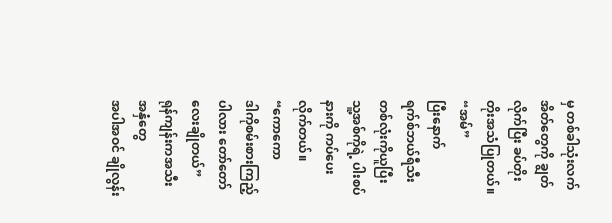မှ တစ်ခါသုံးလက်အိတ်တွေကို ချွတ်လိုက်ပြီး ခပ်တိုးတိုးအသံပြုတယ်။
“အမ်”
ပြီးနောက်
ရက်စ်ဘယ်ရီသီးတစ်လုံးကိုယူပြီး သူ့အစ်ကိုရဲ့ ပါးစပ်နားကို ကပ်ပေးလိုက်တယ်။
“ကောကော
ဒါကိုစမ်းစားကြည့်ပါလား တော်တော်လေးချိုတယ်”
ရုန်ကျန်းကအသီးအနှံတွေ
အပါအဝင် ချိုလွန်း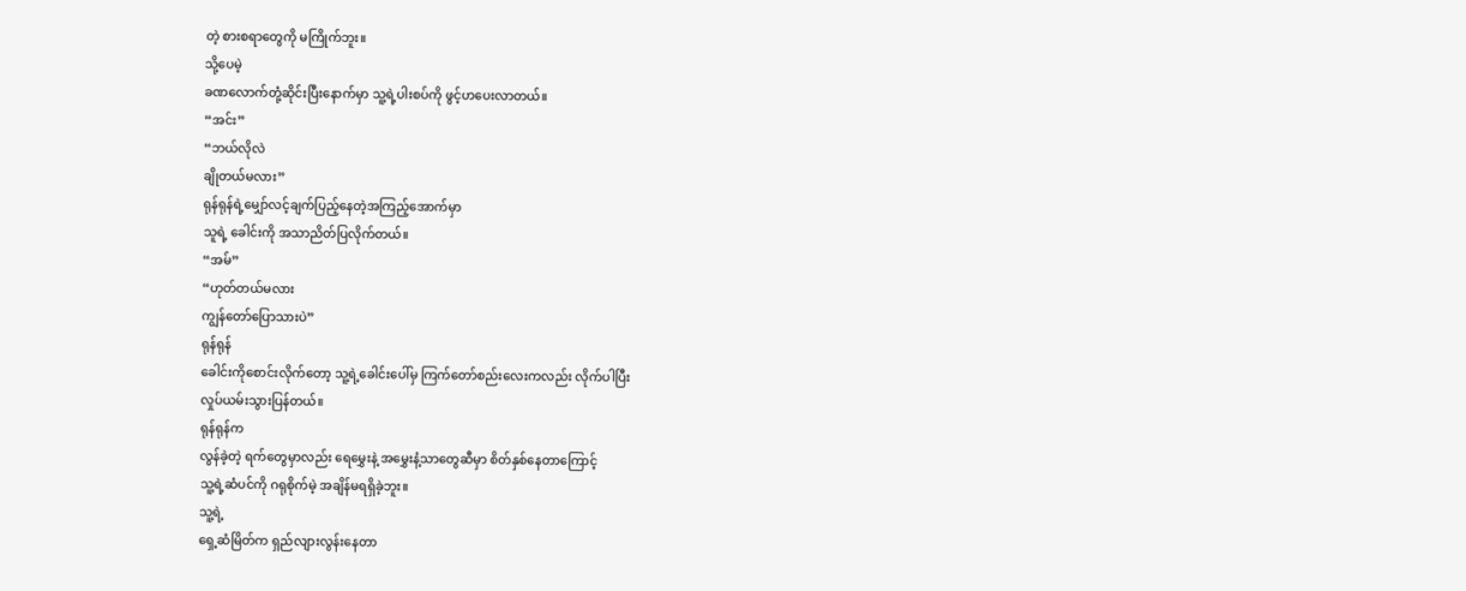တဲ့ စားစရာတွေကို မကြိုက်ဘူး။
သို့ပေမဲ့
ခဏလောက်တုံ့ဆိုင်းပြီးနောက်မှာ သူ့ရဲ့ပါးစပ်ကို ဖွင့်ဟပေးလာတယ်။
“အင်း”
“ဘယ်လိုလဲ
ချိုတယ်မလား”
ရုန်ရုန်ရဲ့မျှော်လင့်ချက်ပြည့်နေတဲ့အကြည့်အောက်မှာ
သူရဲ့ ခေါင်းကို အသာညိတ်ပြလိုက်တယ်။
“အမ်”
“ဟုတ်တယ်မလား
ကျွန်တော်ပြောသားပဲ”
ရုန်ရုန်
ခေါင်းကိုစောင်းလိုက်တော့ သူ့ရဲ့ခေါင်းပေါ်မှ ကြက်တော်စည်းလေးကလည်း လိုက်ပါပြီး
လှုပ်ယမ်းသွားပြန်တယ်။
ရုန်ရုန်က
လွန်ခဲ့တဲ့ ရက်တွေမှာလည်း ရေမွှေးနဲ့ အမွှေးနံ့သာတွေဆီမှာ စိတ်နှစ်နေတာကြောင့်
သူ့ရဲ့ဆံပင်ကို ဂရုစိုက်မဲ့ အချိန်မရရှိခဲ့ဘူး။
သူ့ရဲ့
ရှေ့ဆံမြိတ်က ရှည်လျားလွန်းနေတာ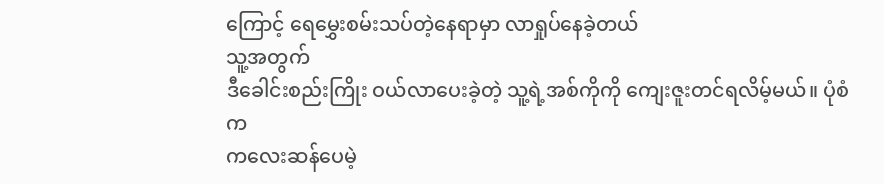ကြောင့် ရေမွှေးစမ်းသပ်တဲ့နေရာမှာ လာရှုပ်နေခဲ့တယ်
သူ့အတွက်
ဒီခေါင်းစည်းကြိုး ဝယ်လာပေးခဲ့တဲ့ သူ့ရဲ့အစ်ကိုကို ကျေးဇူးတင်ရလိမ့်မယ်။ ပုံစံက
ကလေးဆန်ပေမဲ့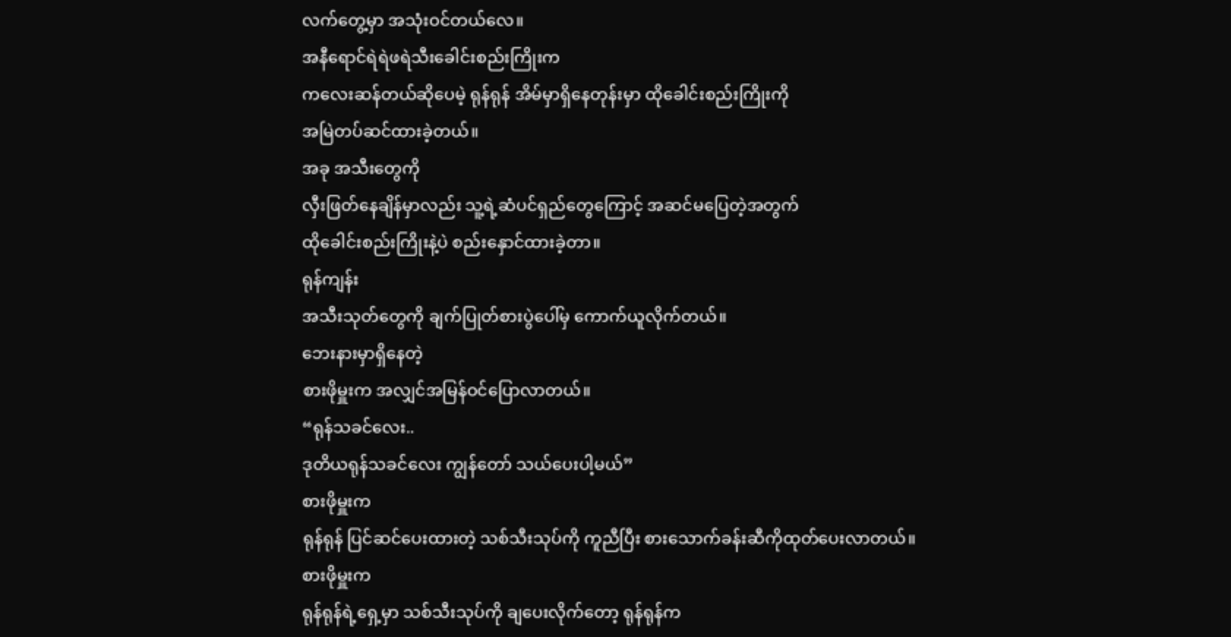လက်တွေ့မှာ အသုံးဝင်တယ်လေ။
အနီရောင်ရဲရဲဖရဲသီးခေါင်းစည်းကြိုးက
ကလေးဆန်တယ်ဆိုပေမဲ့ ရုန်ရုန် အိမ်မှာရှိနေတုန်းမှာ ထိုခေါင်းစည်းကြိုးကို
အမြဲတပ်ဆင်ထားခဲ့တယ်။
အခု အသီးတွေကို
လှီးဖြတ်နေချိန်မှာလည်း သူ့ရဲ့ဆံပင်ရှည်တွေကြောင့် အဆင်မပြေတဲ့အတွက်
ထိုခေါင်းစည်းကြိုးနဲ့ပဲ စည်းနှောင်ထားခဲ့တာ။
ရုန်ကျန်း
အသီးသုတ်တွေကို ချက်ပြုတ်စားပွဲပေါ်မှ ကောက်ယူလိုက်တယ်။
ဘေးနားမှာရှိနေတဲ့
စားဖိုမှူးက အလျှင်အမြန်ဝင်ပြောလာတယ်။
“ရုန်သခင်လေး..
ဒုတိယရုန်သခင်လေး ကျွန်တော် သယ်ပေးပါ့မယ်”
စားဖိုမှူးက
ရုန်ရုန် ပြင်ဆင်ပေးထားတဲ့ သစ်သီးသုပ်ကို ကူညီပြီး စားသောက်ခန်းဆီကိုထုတ်ပေးလာတယ်။
စားဖိုမှူးက
ရုန်ရုန်ရဲ့ရှေ့မှာ သစ်သီးသုပ်ကို ချပေးလိုက်တော့ ရုန်ရုန်က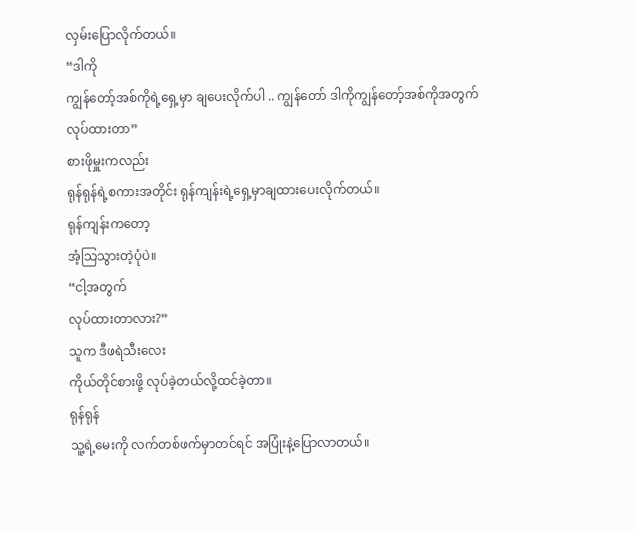လှမ်းပြောလိုက်တယ်။
“ဒါကို
ကျွန်တော့်အစ်ကိုရဲ့ရှေ့မှာ ချပေးလိုက်ပါ .. ကျွန်တော် ဒါကိုကျွန်တော့်အစ်ကိုအတွက်
လုပ်ထားတာ”
စားဖိုမှူးကလည်း
ရုန်ရုန်ရဲ့စကားအတိုင်း ရုန်ကျန်းရဲ့ရှေ့မှာချထားပေးလိုက်တယ်။
ရုန်ကျန်းကတော့
အံ့သြသွားတဲ့ပုံပဲ။
“ငါ့အတွက်
လုပ်ထားတာလား?”
သူက ဒီဖရဲသီးလေး
ကိုယ်တိုင်စားဖို့ လုပ်ခဲ့တယ်လို့ထင်ခဲ့တာ။
ရုန်ရုန်
သူ့ရဲ့မေးကို လက်တစ်ဖက်မှာတင်ရင် အပြုံးနဲ့ပြောလာတယ်။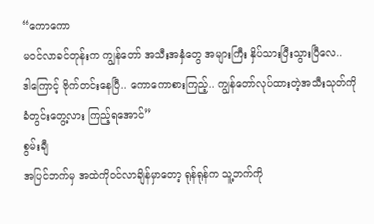“ကောကော
မဝင်လာခင်တုန်းက ကျွန်တော် အသီးအနှံတွေ အများကြီး နှိပ်သားပြီးသွားပြီလေ..
ဒါကြောင့် ဗိုက်တင်းနေပြီ.. ကောကောစားကြည့်.. ကျွန်တော်လုပ်ထားတဲ့အသီးသုတ်ကို
ခံတွင်းတွေ့လား ကြည့်ရအောင်”
စွမ်းချီ
အပြင်ဘက်မှ အထဲကိုဝင်လာချိန်မှာတော့ ရုန်ရုန်က သူ့ဘက်ကို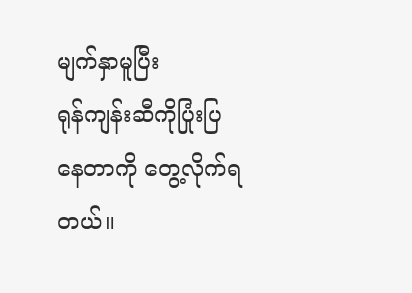မျက်နှာမူပြီး
ရုန်ကျန်းဆီကိုပြုံးပြနေတာကို တွေ့လိုက်ရတယ်။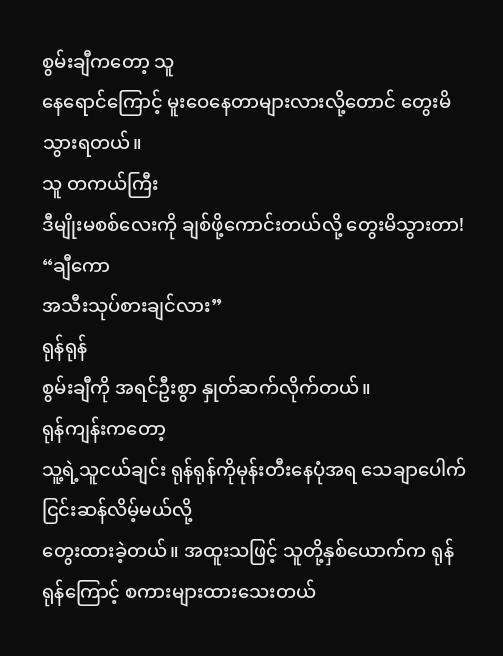စွမ်းချီကတော့ သူ
နေရောင်ကြောင့် မူးဝေနေတာများလားလို့တောင် တွေးမိသွားရတယ်။
သူ တကယ်ကြီး
ဒီမျိုးမစစ်လေးကို ချစ်ဖို့ကောင်းတယ်လို့ တွေးမိသွားတာ!
“ချီကော
အသီးသုပ်စားချင်လား”
ရုန်ရုန်
စွမ်းချီကို အရင်ဦးစွာ နှုတ်ဆက်လိုက်တယ်။
ရုန်ကျန်းကတော့
သူ့ရဲ့သူငယ်ချင်း ရုန်ရုန်ကိုမုန်းတီးနေပုံအရ သေချာပေါက် ငြင်းဆန်လိမ့်မယ်လို့
တွေးထားခဲ့တယ်။ အထူးသဖြင့် သူတို့နှစ်ယောက်က ရုန်ရုန်ကြောင့် စကားများထားသေးတယ်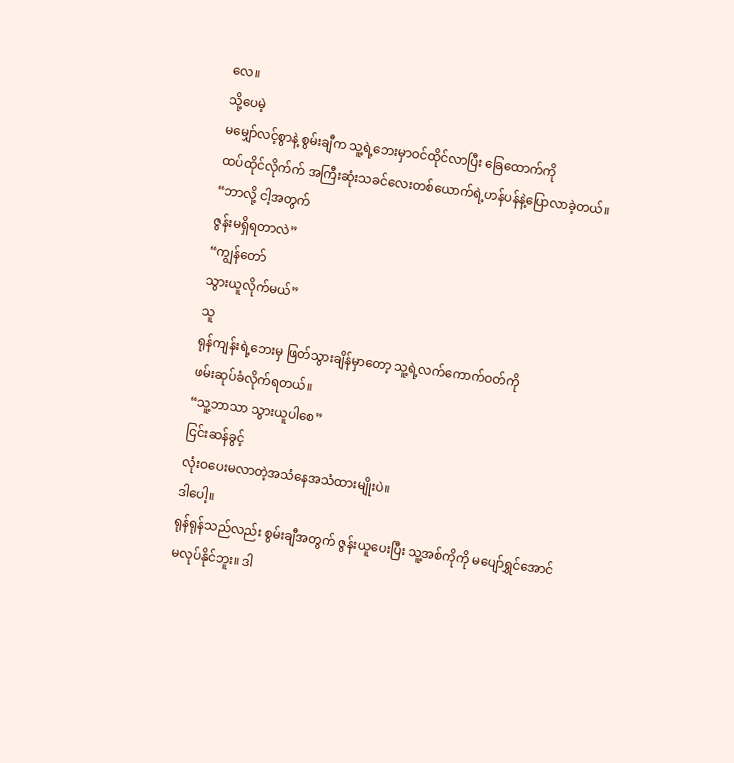လေ။
သို့ပေမဲ့
မမျှော်လင့်စွာနဲ့ စွမ်းချီက သူ့ရဲ့ဘေးမှာဝင်ထိုင်လာပြီး ခြေထောက်ကို
ထပ်ထိုင်လိုက်က် အကြီးဆုံးသခင်လေးတစ်ယောက်ရဲ့ဟန်ပန်နဲ့ပြောလာခဲ့တယ်။
“ဘာလို့ ငါ့အတွက်
ဇွန်းမရှိရတာလဲ”
“ကျွန်တော်
သွားယူလိုက်မယ်”
သူ
ရုန်ကျန်းရဲ့ဘေးမှ ဖြတ်သွားချိန်မှာတော့ သူ့ရဲ့လက်ကောက်ဝတ်ကို
ဖမ်းဆုပ်ခံလိုက်ရတယ်။
“သူ့ဘာသာ သွားယူပါစေ”
ငြင်းဆန်ခွင့်
လုံးဝပေးမလာတဲ့အသံနေအသံထားမျိုးပဲ။
ဒါပေါ့။
ရုန်ရုန်သည်လည်း စွမ်းချီအတွက် ဇွန်းယူပေးပြီး သူ့အစ်ကိုကို မပျော်ရွှင်အောင်
မလုပ်နိုင်ဘူး။ ဒါ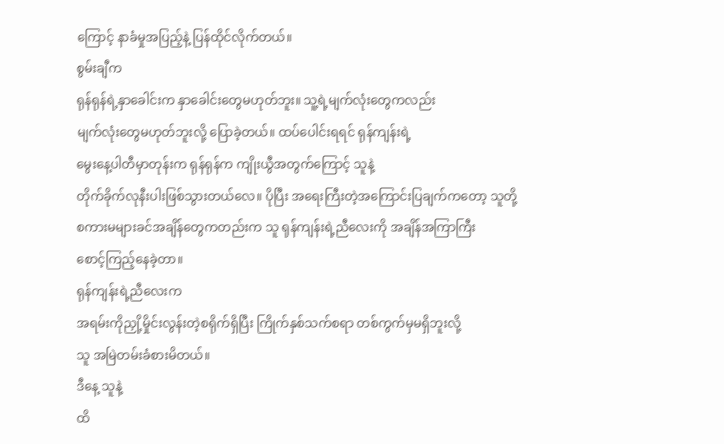ကြောင့် နာခံမှုအပြည့်နဲ့ ပြန်ထိုင်လိုက်တယ်။
စွမ်းချီက
ရုန်ရုန်ရဲ့နှာခေါင်းက နှာခေါင်းတွေမဟုတ်ဘူး။ သူ့ရဲ့မျက်လုံးတွေကလည်း
မျက်လုံးတွေမဟုတ်ဘူးလို့ ပြောခဲ့တယ်။ ထပ်ပေါင်းရရင် ရုန်ကျန်းရဲ့
မွေးနေ့ပါတီမှာတုန်းက ရုန်ရုန်က ကျိုးယွီအတွက်ကြောင့် သူနဲ့
တိုက်ခိုက်လုနီးပါးဖြစ်သွားတယ်လေ။ ပိုပြီး အရေးကြီးတဲ့အကြောင်းပြချက်ကတော့ သူတို့
စကားမများခင်အချိန်တွေကတည်းက သူ ရုန်ကျန်းရဲ့ညီလေးကို အချိန်အကြာကြီး
စောင့်ကြည့်နေခဲ့တာ။
ရုန်ကျန်းရဲ့ညီလေးက
အရမ်းကိုညှို့မှိုင်းလွန်းတဲ့စရိုက်ရှိပြီး ကြိုက်နှစ်သက်စရာ တစ်ကွက်မှမရှိဘူးလို့
သူ အမြဲတမ်းခံစားမိတယ်။
ဒီနေ့ သူနဲ့
ထိ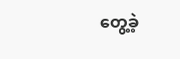တွေ့ခဲ့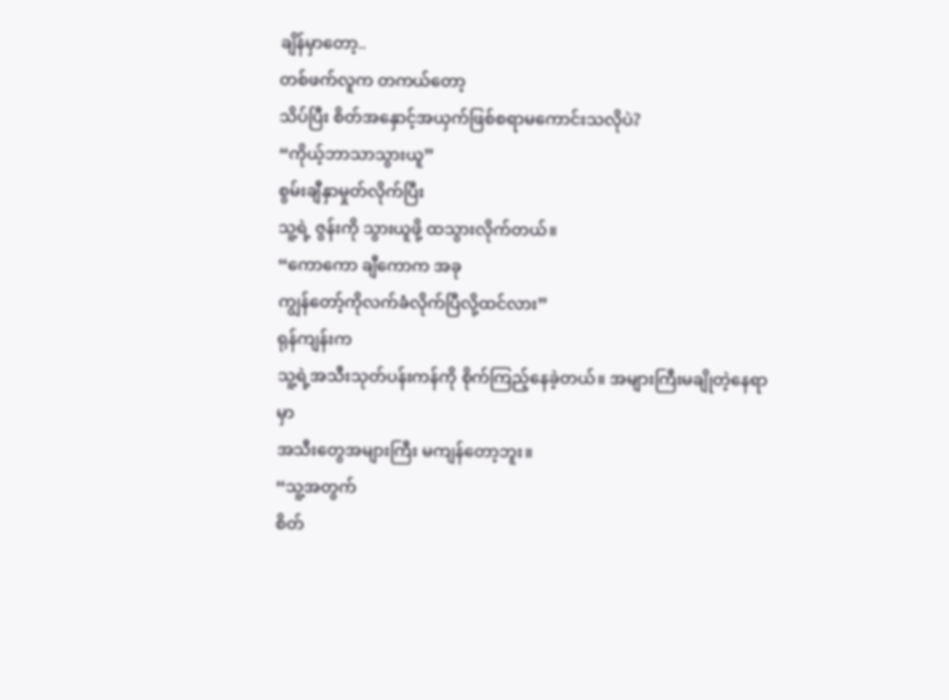ချိန်မှာတော့..
တစ်ဖက်လူက တကယ်တော့
သိပ်ပြီး စိတ်အနှောင့်အယှက်ဖြစ်စရာမကောင်းသလိုပဲ?
“ကိုယ့်ဘာသာသွားယူ”
စွမ်းချီနှာမှုတ်လိုက်ပြီး
သူ့ရဲ့ ဇွန်းကို သွားယူဖို့ ထသွားလိုက်တယ်။
“ကောကော ချီကောက အခု
ကျွန်တော့်ကိုလက်ခံလိုက်ပြီလို့ထင်လား”
ရုန်ကျန်းက
သူ့ရဲ့အသီးသုတ်ပန်းကန်ကို စိုက်ကြည့်နေခဲ့တယ်။ အများကြီးမချိုတဲ့နေရာမှာ
အသီးတွေအများကြီး မကျန်တော့ဘူး။
“သူ့အတွက်
စိတ်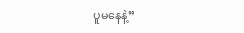ပူမနေနဲ့”